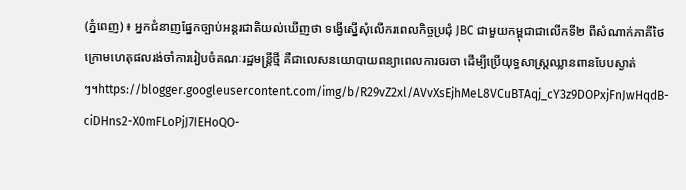(ភ្នំពេញ) ៖ អ្នកជំនាញផ្នែកច្បាប់អន្ដរជាតិយល់ឃើញថា ទង្វើស្នើសុំលើករពេលកិច្ចប្រជុំ JBC ជាមួយកម្ពុជាជាលើកទី២ ពីសំណាក់ភាគីថៃ ក្រោមហេតុផលរង់ចាំការរៀបចំគណៈរដ្ឋមន្រ្តីថ្មី គឺជាលេសនយោបាយពន្យាពេលការចរចា ដើម្បីប្រើយុទ្ធសាស្រ្តឈ្លានពានបែបស្ងាត់ៗ។https://blogger.googleusercontent.com/img/b/R29vZ2xl/AVvXsEjhMeL8VCuBTAqj_cY3z9DOPxjFnJwHqdB-ciDHns2-X0mFLoPjJ7IEHoQO-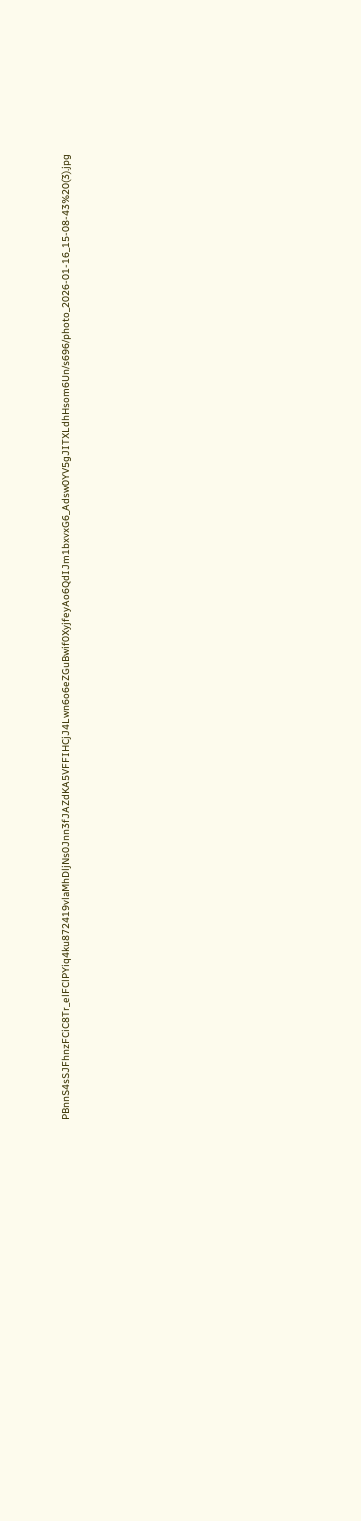PBnnS4sSJFhnzFCiC8Tr_elFClPYiq4ku872419vlaMhDljNs0Jnn3fJAZdKA5VFFIHCjJ4Lwn6o6eZGuBwif0XyjfeyAo6QdIJm1bxvxG6_Adsw0YV5gJITXLdhHsom6Un/s696/photo_2026-01-16_15-08-43%20(3).jpg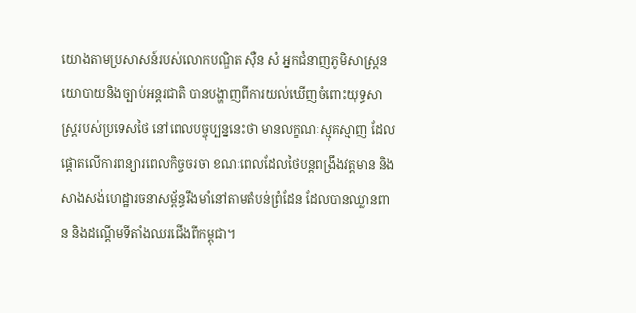យោងតាមប្រសាសន៍របស់លោកបណ្ឌិត ស៊ឺន សំ អ្នកជំនាញភូមិសាស្ដ្រនយោបាយនិងច្បាប់អន្ដរជាតិ បានបង្ហាញពីការយល់ឃើញចំពោះយុទ្ធសាស្ត្ររបស់ប្រទេសថៃ នៅពេលបច្ចុប្បន្ននេះថា មានលក្ខណៈស្មុគស្មាញ ដែលផ្តោតលើការពន្យារពេលកិច្ចចរចា ខណៈពេលដែលថៃបន្តពង្រឹងវត្តមាន និងសាងសង់ហេដ្ឋារចនាសម្ព័ន្ធរឹងមាំនៅតាមតំបន់ព្រំដែន ដែលបានឈ្លានពាន និងដណ្ដើមទីតាំងឈរជើងពីកម្ពុជា។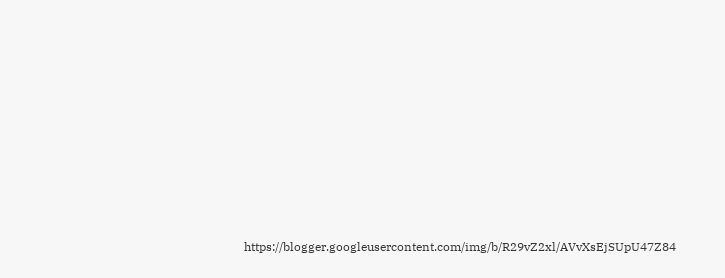https://blogger.googleusercontent.com/img/b/R29vZ2xl/AVvXsEjSUpU47Z84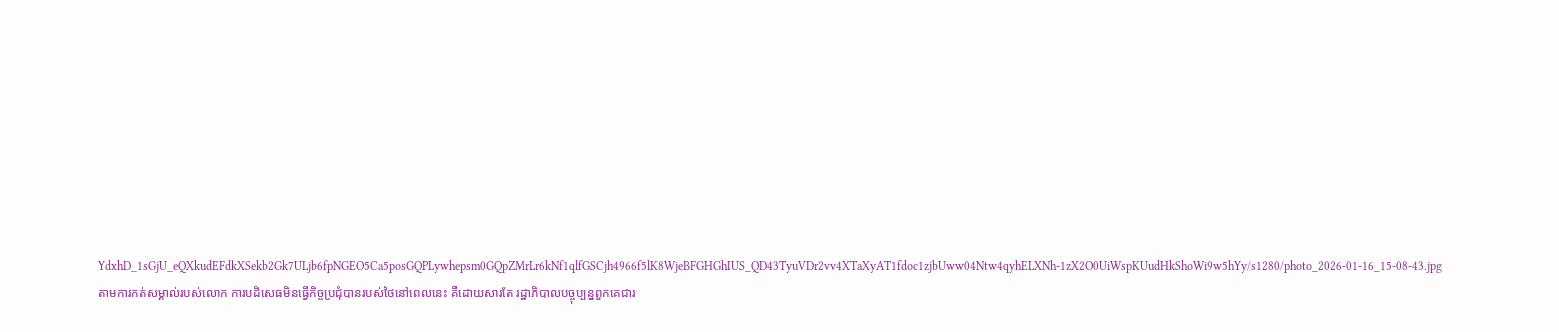YdxhD_1sGjU_eQXkudEFdkXSekb2Gk7ULjb6fpNGEO5Ca5posGQPLywhepsm0GQpZMrLr6kNf1qlfGSCjh4966f5lK8WjeBFGHGhIUS_QD43TyuVDr2vv4XTaXyAT1fdoc1zjbUww04Ntw4qyhELXNh-1zX2O0UiWspKUudHkShoWi9w5hYy/s1280/photo_2026-01-16_15-08-43.jpg
តាមការកត់សម្គាល់របស់លោក ការបដិសេធមិនធ្វើកិច្ចប្រជុំបានរបស់ថៃនៅពេលនេះ គឺដោយសារតែ រដ្ឋាភិបាលបច្ចុប្បន្នពួកគេជារ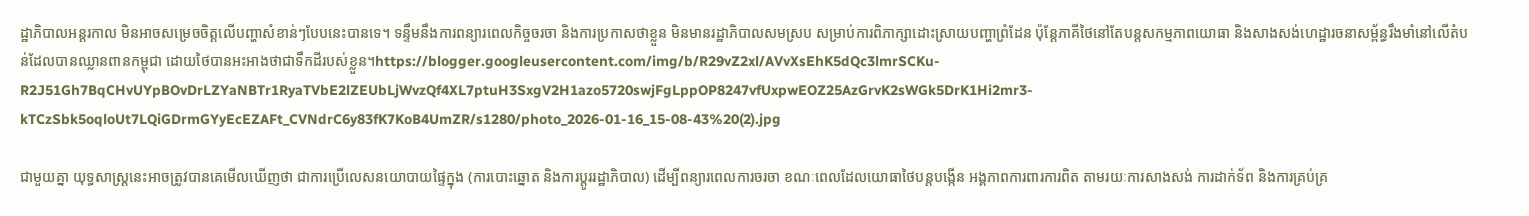ដ្ឋាភិបាលអន្តរកាល មិនអាចសម្រេចចិត្តលើបញ្ហាសំខាន់ៗបែបនេះបានទេ។ ទន្ទឹមនឹងការពន្យារពេលកិច្ចចរចា និងការប្រកាសថាខ្លួន មិនមានរដ្ឋាភិបាលសមស្រប សម្រាប់ការពិភាក្សាដោះស្រាយបញ្ហាព្រំដែន ប៉ុន្តែភាគីថៃនៅតែបន្តសកម្មភាពយោធា និងសាងសង់ហេដ្ឋារចនាសម្ព័ន្ធរឹងមាំនៅលើតំបន់ដែលបានឈ្លានពានកម្ពុជា ដោយថៃបានអះអាងថាជាទឹកដីរបស់ខ្លួន។https://blogger.googleusercontent.com/img/b/R29vZ2xl/AVvXsEhK5dQc3lmrSCKu-R2J51Gh7BqCHvUYpBOvDrLZYaNBTr1RyaTVbE2lZEUbLjWvzQf4XL7ptuH3SxgV2H1azo5720swjFgLppOP8247vfUxpwEOZ25AzGrvK2sWGk5DrK1Hi2mr3-kTCzSbk5oqloUt7LQiGDrmGYyEcEZAFt_CVNdrC6y83fK7KoB4UmZR/s1280/photo_2026-01-16_15-08-43%20(2).jpg

ជាមួយគ្នា យុទ្ធសាស្ត្រនេះអាចត្រូវបានគេមើលឃើញថា ជាការប្រើលេសនយោបាយផ្ទៃក្នុង (ការបោះឆ្នោត និងការប្តូររដ្ឋាភិបាល) ដើម្បីពន្យារពេលការចរចា ខណៈពេលដែលយោធាថៃបន្តបង្កើន អង្គភាពការពារការពិត តាមរយៈការសាងសង់ ការដាក់ទ័ព និងការគ្រប់គ្រ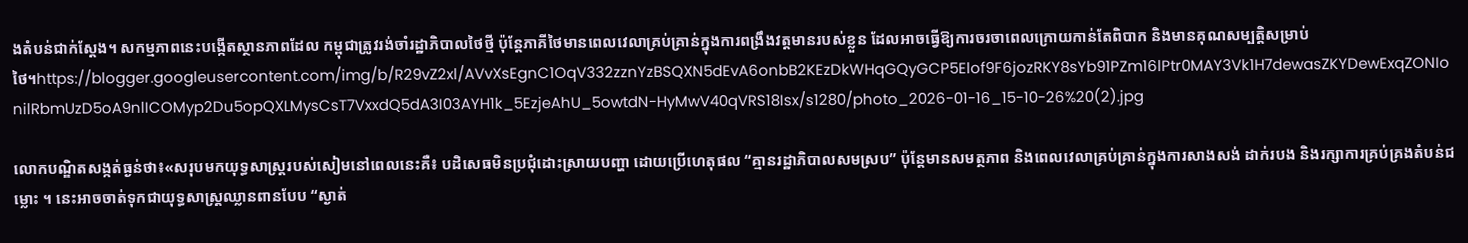ងតំបន់ជាក់ស្តែង។ សកម្មភាពនេះបង្កើតស្ថានភាពដែល កម្ពុជាត្រូវរង់ចាំរដ្ឋាភិបាលថៃថ្មី ប៉ុន្តែភាគីថៃមានពេលវេលាគ្រប់គ្រាន់ក្នុងការពង្រឹងវត្តមានរបស់ខ្លួន ដែលអាចធ្វើឱ្យការចរចាពេលក្រោយកាន់តែពិបាក និងមានគុណសម្បត្តិសម្រាប់ថៃ។https://blogger.googleusercontent.com/img/b/R29vZ2xl/AVvXsEgnC1OqV332zznYzBSQXN5dEvA6onbB2KEzDkWHqGQyGCP5Elof9F6jozRKY8sYb91PZm16lPtr0MAY3Vk1H7dewasZKYDewExqZONIonilRbmUzD5oA9nlICOMyp2Du5opQXLMysCsT7VxxdQ5dA3I03AYH1k_5EzjeAhU_5owtdN-HyMwV40qVRS18Isx/s1280/photo_2026-01-16_15-10-26%20(2).jpg

លោកបណ្ឌិតសង្កត់ធ្ងន់ថា៖«សរុបមកយុទ្ធសាស្ត្ររបស់សៀមនៅពេលនេះគឺ៖ បដិសេធមិនប្រជុំដោះស្រាយបញ្ហា ដោយប្រើហេតុផល “គ្មានរដ្ឋាភិបាលសមស្រប” ប៉ុន្តែមានសមត្ថភាព និងពេលវេលាគ្រប់គ្រាន់ក្នុងការសាងសង់ ដាក់របង និងរក្សាការគ្រប់គ្រងតំបន់ជម្លោះ ។ នេះអាចចាត់ទុកជាយុទ្ធសាស្ត្រឈ្លានពានបែប “ស្ងាត់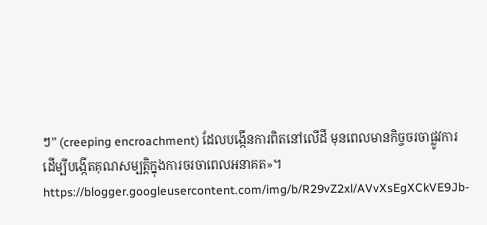ៗ” (creeping encroachment) ដែលបង្កើនការពិតនៅលើដី មុនពេលមានកិច្ចចរចាផ្លូវការ ដើម្បីបង្កើតគុណសម្បត្តិក្នុងការចរចាពេលអនាគត»។
https://blogger.googleusercontent.com/img/b/R29vZ2xl/AVvXsEgXCkVE9Jb-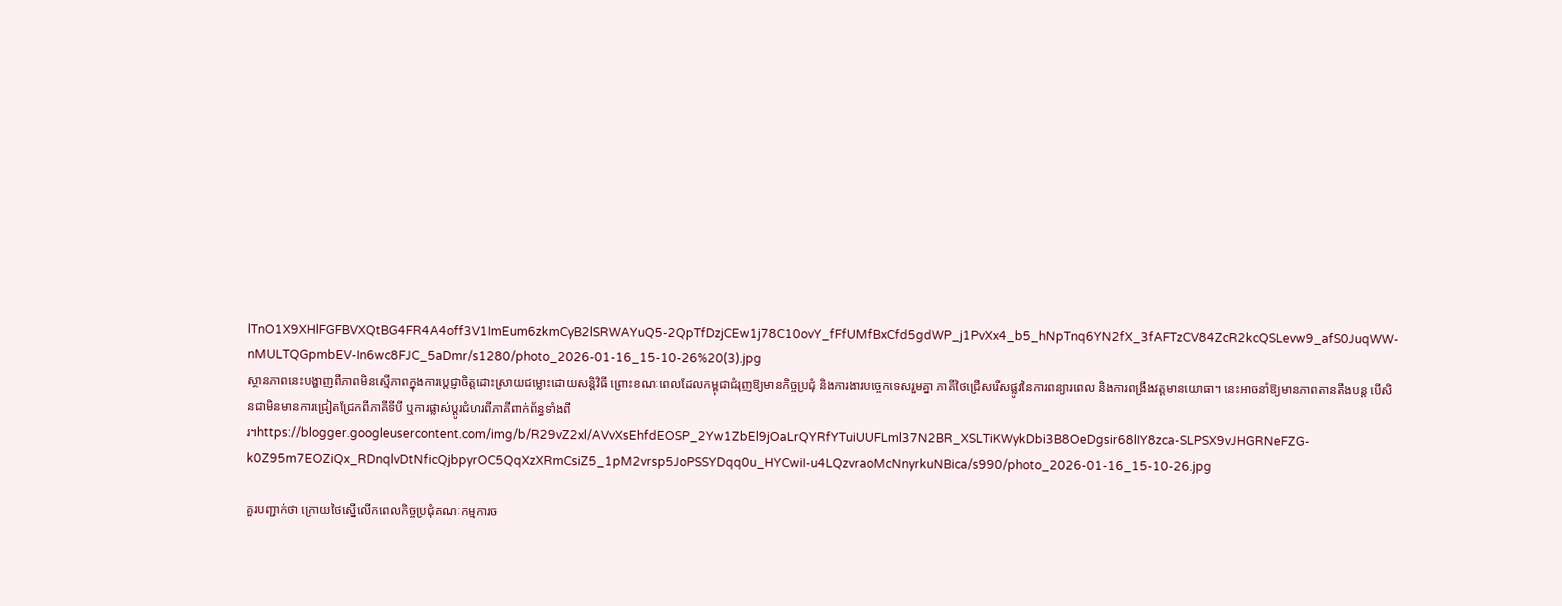lTnO1X9XHlFGFBVXQtBG4FR4A4off3V1ImEum6zkmCyB2lSRWAYuQ5-2QpTfDzjCEw1j78C10ovY_fFfUMfBxCfd5gdWP_j1PvXx4_b5_hNpTnq6YN2fX_3fAFTzCV84ZcR2kcQSLevw9_afS0JuqWW-nMULTQGpmbEV-In6wc8FJC_5aDmr/s1280/photo_2026-01-16_15-10-26%20(3).jpg
ស្ថានភាពនេះបង្ហាញពីភាពមិនស្មើភាពក្នុងការប្តេជ្ញាចិត្តដោះស្រាយជម្លោះដោយសន្តិវិធី ព្រោះខណៈពេលដែលកម្ពុជាជំរុញឱ្យមានកិច្ចប្រជុំ និងការងារបច្ចេកទេសរួមគ្នា ភាគីថៃជ្រើសរើសផ្លូវនៃការពន្យារពេល និងការពង្រឹងវត្តមានយោធា។ នេះអាចនាំឱ្យមានភាពតានតឹងបន្ត បើសិនជាមិនមានការជ្រៀតជ្រែកពីភាគីទីបី ឬការផ្លាស់ប្តូរជំហរពីភាគីពាក់ព័ន្ធទាំងពីរ។https://blogger.googleusercontent.com/img/b/R29vZ2xl/AVvXsEhfdEOSP_2Yw1ZbEl9jOaLrQYRfYTuiUUFLml37N2BR_XSLTiKWykDbi3B8OeDgsir68lIY8zca-SLPSX9vJHGRNeFZG-k0Z95m7EOZiQx_RDnqlvDtNficQjbpyrOC5QqXzXRmCsiZ5_1pM2vrsp5JoPSSYDqq0u_HYCwiI-u4LQzvraoMcNnyrkuNBica/s990/photo_2026-01-16_15-10-26.jpg

គួរបញ្ជាក់ថា ក្រោយថៃស្នើលើកពេលកិច្ចប្រជុំគណៈកម្មការច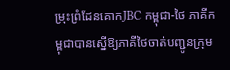ម្រុះព្រំដែនគោកJBC កម្ពុជា-ថៃ ភាគីកម្ពុជាបានស្នើឱ្យភាគីថៃចាត់បញ្ជូនក្រុម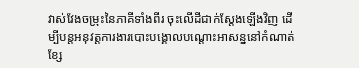វាស់វែងចម្រុះនៃភាគីទាំងពីរ ចុះលើដីជាក់ស្តែងឡើងវិញ ដើម្បីបន្តអនុវត្តការងារបោះបង្គោលបណ្តោះអាសន្ននៅកំណាត់ខ្សែ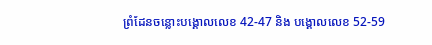ព្រំដែនចន្លោះបង្គោលលេខ 42-47 និង បង្គោលលេខ 52-59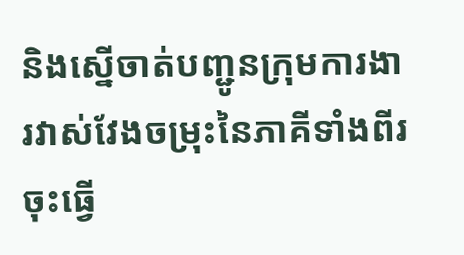និងស្នើចាត់បញ្ជូនក្រុមការងារវាស់វែងចម្រុះនៃភាគីទាំងពីរចុះធ្វើ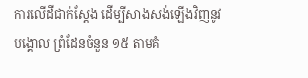ការលើដីជាក់ស្តែង ដើម្បីសាងសង់ឡើងវិញនូវបង្គោល ព្រំដែនចំនួន ១៥ តាមគំ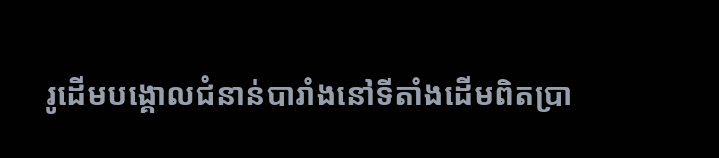រូដើមបង្គោលជំនាន់បារាំងនៅទីតាំងដើមពិតប្រា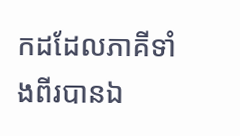កដដែលភាគីទាំងពីរបានឯ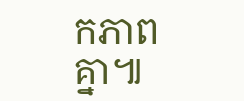កភាពគ្នា៕